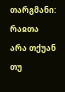თარგმანი: რაჲთა არა თქუან თუ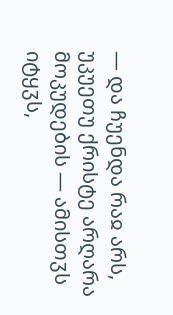— და ჩუენდა რაჲ არს, უკუეთუ ქრისტე არღარა მოკუდების — ამისთჳს იტყჳს,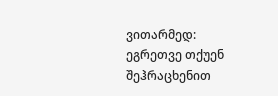ვითარმედ: ეგრეთვე თქუენ შეჰრაცხენით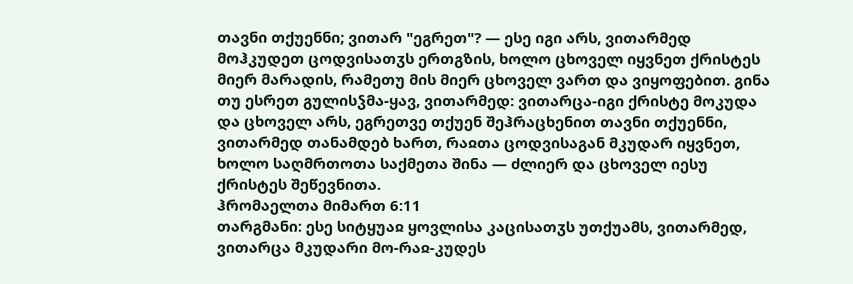თავნი თქუენნი; ვითარ "ეგრეთ"? — ესე იგი არს, ვითარმედ მოჰკუდეთ ცოდვისათჳს ერთგზის, ხოლო ცხოველ იყვნეთ ქრისტეს მიერ მარადის, რამეთუ მის მიერ ცხოველ ვართ და ვიყოფებით. გინა თუ ესრეთ გულისჴმა-ყავ, ვითარმედ: ვითარცა-იგი ქრისტე მოკუდა და ცხოველ არს, ეგრეთვე თქუენ შეჰრაცხენით თავნი თქუენნი, ვითარმედ თანამდებ ხართ, რაჲთა ცოდვისაგან მკუდარ იყვნეთ, ხოლო საღმრთოთა საქმეთა შინა — ძლიერ და ცხოველ იესუ ქრისტეს შეწევნითა.
ჰრომაელთა მიმართ 6:11
თარგმანი: ესე სიტყუაჲ ყოვლისა კაცისათჳს უთქუამს, ვითარმედ, ვითარცა მკუდარი მო-რაჲ-კუდეს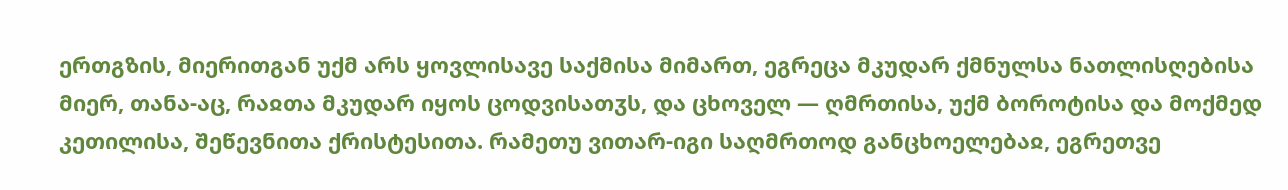ერთგზის, მიერითგან უქმ არს ყოვლისავე საქმისა მიმართ, ეგრეცა მკუდარ ქმნულსა ნათლისღებისა მიერ, თანა-აც, რაჲთა მკუდარ იყოს ცოდვისათჳს, და ცხოველ — ღმრთისა, უქმ ბოროტისა და მოქმედ კეთილისა, შეწევნითა ქრისტესითა. რამეთუ ვითარ-იგი საღმრთოდ განცხოელებაჲ, ეგრეთვე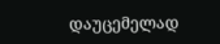დაუცემელად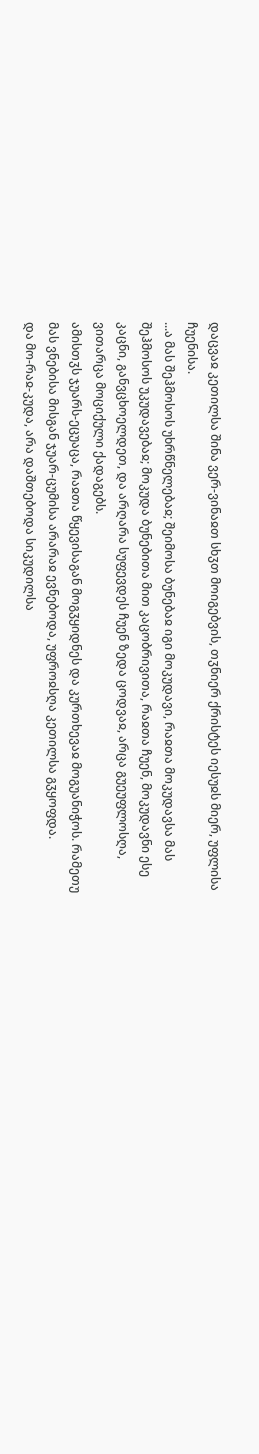დაცვაჲ კეთილსა შინა ვერ-ვინაჲთ სხჳთ მოიგებვის, თჳნიერ ქრისტეს იესუჲს მიერ, უფლისა ჩუენისა.
...ა მას შეჰმოსოს უხრწნელებაჲ; შეიმოსა ბუნებაჲ იგი მოკუდავი, რაჲთა მოკუდავსა მას შეჰმოსოს უკუდავებაჲ; მოკუდა ბუნებითა მით კაცობრივითა, რაჲთა ჩუენ, მოკუდავნი ესე კაცნი, განვცხოელდეთ, და არღარა სუფევდეს ჩუენ ზედა ცოდვაჲ, არცა გუეუფლოსღა, ვითარცა მოციქული ქადაგებს.
ამისთჳს ჯუარს-ეცუაცა, რაჲთა წყევისაგან მოგჳყიდნეს და კურთხევაჲ მოგუანიჭოს. რამეთუ მას ვნებისა მისგან ჯუარ-ცუმისა არარაჲ ევნებოდა, უფროჲსღა კეთილსა გჳყოფდა.
და მო-რაჲ-კუდა, არა დაშთებოდა სიკუდილსა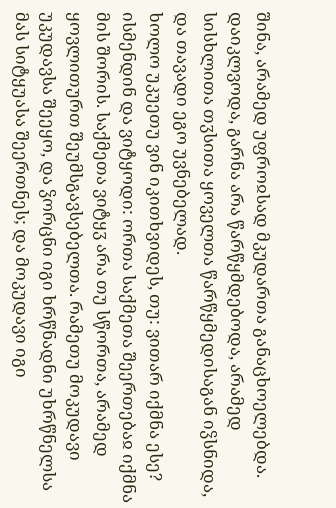შინა, არამედ უფროჲსად მკუდართა განაცხოელებდა. დაიკლვოდა, გარნა არა წარწყმდებოდა, არამედ სისხლითა თჳსითა ყოველთა წარწყმედისაგან იჴსნიდა, და თავადი ეგო უვნებელად.
ხოლო უკუეთუ ვინ იკითხვიდეს, თუ: ვითარ იქმნა ესე? ისმენდინ და ვიტყოდი: ორთა საქმეთა შეერთებაჲ იქმნა მის შორის. საქმეთა ვიტყჳ არა თუ სწორთა, არამედ ყოვლითურთ შეუმსგავსებელთა. რამეთუ მოკუდავი უკუდავსა შეეყო, და ჴორცნი იგი ხრწნადნი უხრწნელსა მას სიტყუასა შეერთნეს; და მოკუდავი იგი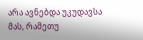არა ავნებდა უკუდავსა მას, რამეთუ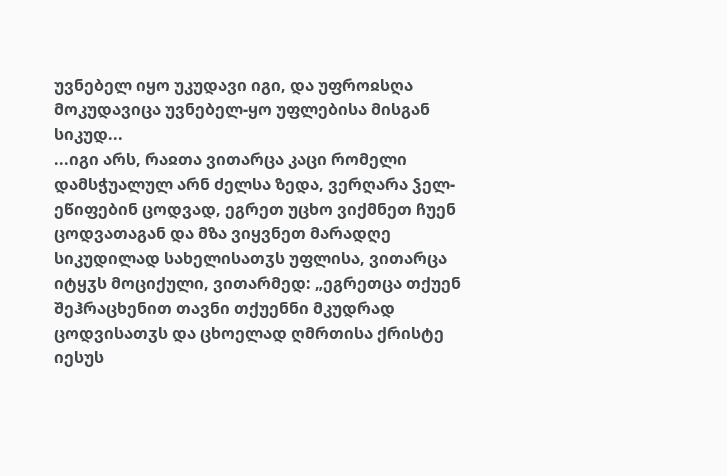უვნებელ იყო უკუდავი იგი, და უფროჲსღა მოკუდავიცა უვნებელ-ყო უფლებისა მისგან სიკუდ...
...იგი არს, რაჲთა ვითარცა კაცი რომელი დამსჭუალულ არნ ძელსა ზედა, ვერღარა ჴელ-ეწიფებინ ცოდვად, ეგრეთ უცხო ვიქმნეთ ჩუენ ცოდვათაგან და მზა ვიყვნეთ მარადღე სიკუდილად სახელისათჳს უფლისა, ვითარცა იტყჳს მოციქული, ვითარმედ: „ეგრეთცა თქუენ შეჰრაცხენით თავნი თქუენნი მკუდრად ცოდვისათჳს და ცხოელად ღმრთისა ქრისტე იესუს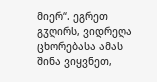მიერ“. ეგრეთ გჳღირს, ვიდრეღა ცხორებასა ამას შინა ვიყვნეთ,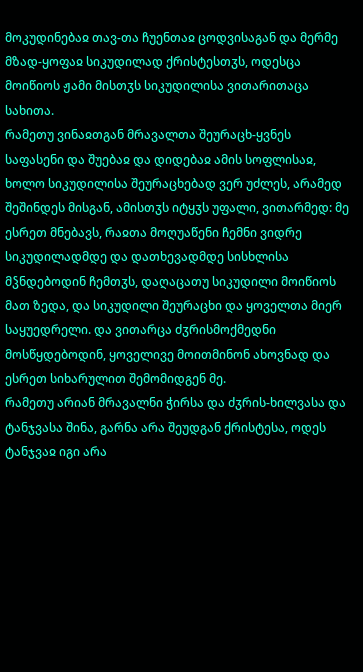მოკუდინებაჲ თავ-თა ჩუენთაჲ ცოდვისაგან და მერმე მზად-ყოფაჲ სიკუდილად ქრისტესთჳს, ოდესცა მოიწიოს ჟამი მისთჳს სიკუდილისა ვითარითაცა სახითა.
რამეთუ ვინაჲთგან მრავალთა შეურაცხ-ყვნეს საფასენი და შუებაჲ და დიდებაჲ ამის სოფლისაჲ, ხოლო სიკუდილისა შეურაცხებად ვერ უძლეს, არამედ შეშინდეს მისგან, ამისთჳს იტყჳს უფალი, ვითარმედ: მე ესრეთ მნებავს, რაჲთა მოღუაწენი ჩემნი ვიდრე სიკუდილადმდე და დათხევადმდე სისხლისა მჴნდებოდინ ჩემთჳს, დაღაცათუ სიკუდილი მოიწიოს მათ ზედა, და სიკუდილი შეურაცხი და ყოველთა მიერ საყუედრელი. და ვითარცა ძჳრისმოქმედნი მოსწყდებოდინ, ყოველივე მოითმინონ ახოვნად და ესრეთ სიხარულით შემომიდგენ მე.
რამეთუ არიან მრავალნი ჭირსა და ძჳრის-ხილვასა და ტანჯვასა შინა, გარნა არა შეუდგან ქრისტესა, ოდეს ტანჯვაჲ იგი არა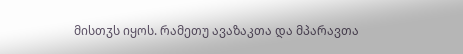მისთჳს იყოს. რამეთუ ავაზაკთა და მპარავთა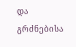და გრძნებისა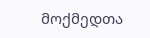მოქმედთა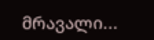მრავალი...